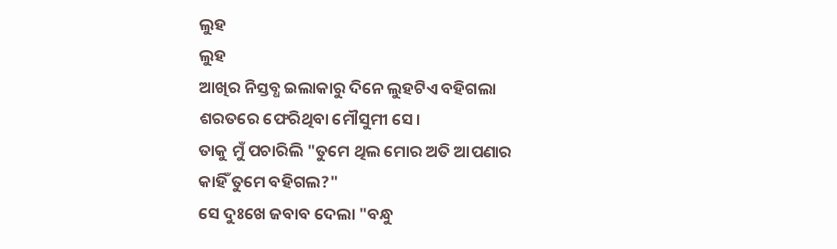ଲୁହ
ଲୁହ
ଆଖିର ନିସ୍ତବ୍ଧ ଇଲାକାରୁ ଦିନେ ଲୁହଟିଏ ବହିଗଲା
ଶରତରେ ଫେରିଥିବା ମୌସୁମୀ ସେ।
ତାକୁ ମୁଁ ପଚାରିଲି "ତୁମେ ଥିଲ ମୋର ଅତି ଆପଣାର
କାହିଁ ତୁମେ ବହିଗଲ?"
ସେ ଦୁଃଖେ ଜବାବ ଦେଲା "ବନ୍ଧୁ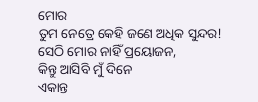ମୋର
ତୁମ ନେତ୍ରେ କେହି ଜଣେ ଅଧିକ ସୁନ୍ଦର!
ସେଠି ମୋର ନାହିଁ ପ୍ରୟୋଜନ,
କିନ୍ତୁ ଆସିବି ମୁଁ ଦିନେ
ଏକାନ୍ତ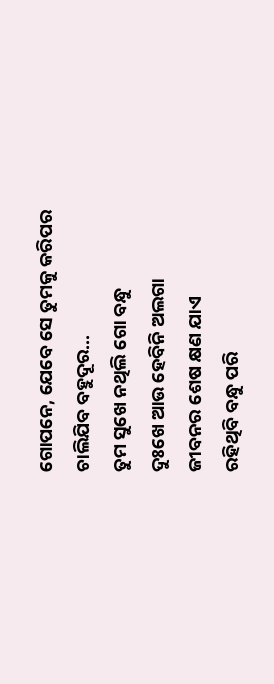ଗୋପନେ, ଯେବେ ସେ ତୁମକୁ କରିପର
ଚାଲିଯିବ ବହୁଦୂର...
ତୁମ ସୁଖେ ନଥିଲି ଗୋ ବନ୍ଧୁ
ଦୁଃଖେ ଆଉ ହେବିନି ଅଲଗା
ଜୀବନର ଶେଷ କ୍ଷଣ ଯାଏ
ରହିଥିବି ବନ୍ଧୁ ପରି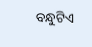ବନ୍ଧୁଟିଏ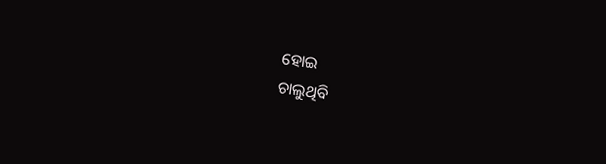ହୋଇ
ଚାଲୁଥିବି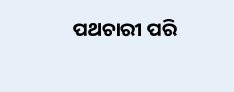ପଥଚାରୀ ପରି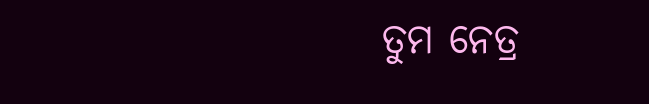ତୁମ ନେତ୍ର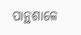ପାନ୍ଥଶାଳେ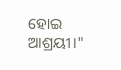ହୋଇ ଆଶ୍ରୟୀ।"